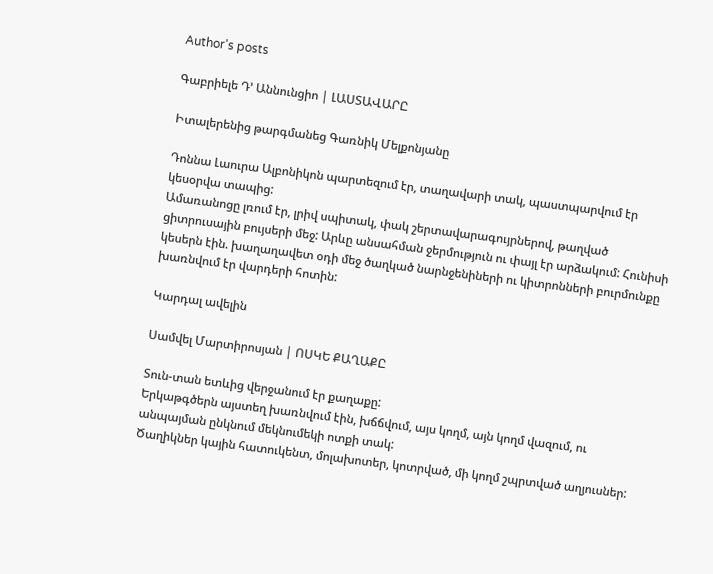Author's posts

Գաբրիելե Դ’ Աննունցիո | ԼԱՍՏԱՎԱՐԸ

Իտալերենից թարգմանեց Գառնիկ Մելքոնյանը

Դոննա Լաուրա Ալբոնիկոն պարտեզում էր, տաղավարի տակ, պաստպարվում էր կեսօրվա տապից:
Ամառանոցը լռում էր, լրիվ սպիտակ, փակ շերտավարագույրներով, թաղված ցիտրուսային բույսերի մեջ: Արևը անսահման ջերմություն ու փայլ էր արձակում: Հունիսի կեսերն էին. խաղաղավետ օդի մեջ ծաղկած նարնջենիների ու կիտրոնների բուրմունքը խառնվում էր վարդերի հոտին:

Կարդալ ավելին

Սամվել Մարտիրոսյան | ՈՍԿԵ ՔԱՂԱՔԸ

Տուն-տան ետևից վերջանում էր քաղաքը:
Երկաթգծերն այստեղ խառնվում էին, խճճվում, այս կողմ, այն կողմ վազում, ու անպայման ընկնում մեկնումեկի ոտքի տակ:
Ծաղիկներ կային հատուկենտ, մոլախոտեր, կոտրված, մի կողմ շպրտված աղյուսներ: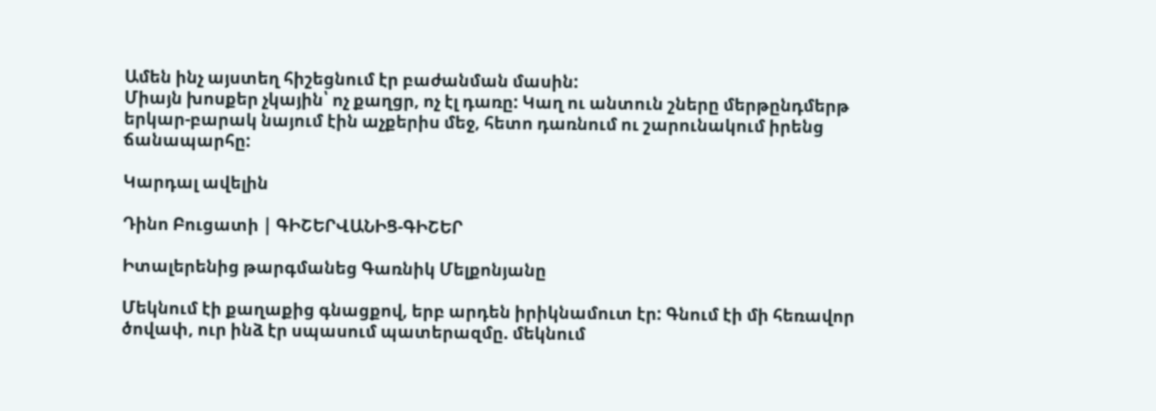Ամեն ինչ այստեղ հիշեցնում էր բաժանման մասին:
Միայն խոսքեր չկային՝ ոչ քաղցր, ոչ էլ դառը: Կաղ ու անտուն շները մերթընդմերթ երկար-բարակ նայում էին աչքերիս մեջ, հետո դառնում ու շարունակում իրենց ճանապարհը:

Կարդալ ավելին

Դինո Բուցատի | ԳԻՇԵՐՎԱՆԻՑ-ԳԻՇԵՐ

Իտալերենից թարգմանեց Գառնիկ Մելքոնյանը

Մեկնում էի քաղաքից գնացքով, երբ արդեն իրիկնամուտ էր: Գնում էի մի հեռավոր ծովափ, ուր ինձ էր սպասում պատերազմը. մեկնում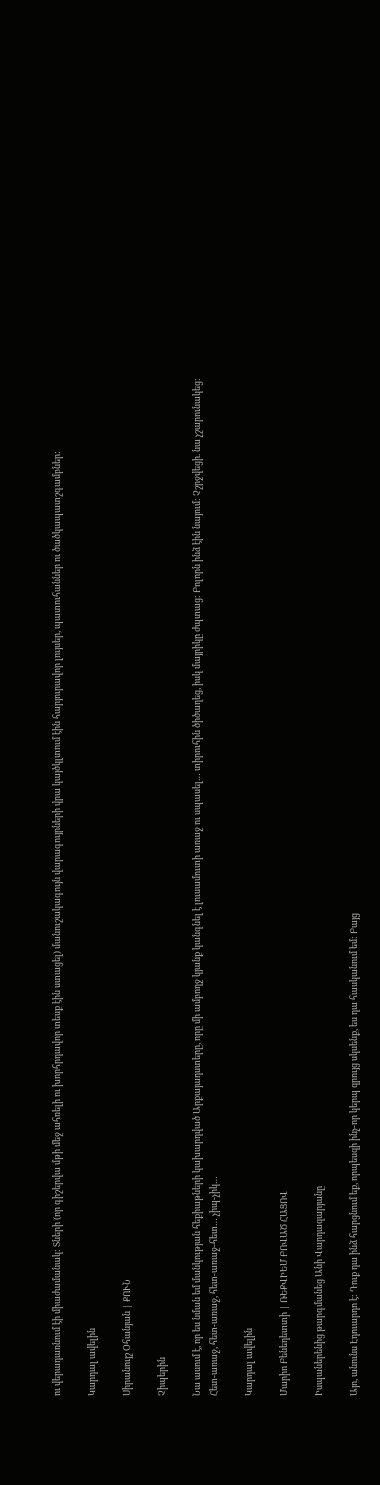ու վերադառնում էի միաժամանակ: Տների (որ գիշերվա մթի մեջ ահռելի ու խորհրդավոր տեսք էին ստացել) մանուշակագույն վարագույրների վրա կայծկլտում էին հարյուրավոր լույսեր, պատուհաններ ու ծածկապատշգամբներ:

Կարդալ ավելին

Սիրանույշ Օհանյան | ՔՈՒՆ

Չիպերին

Նա ասում է, որ ես նման եմ մանկության հեքիաթների կախարդված Արքայադստերը, որը մի ամբողջ կյանք կանգնել է լուսամուտի առաջ ու սպասել… տիրուհին ծիծաղեց, իսկ մայրիկը ժպտաց: Բոլորն ինձ էին նայում: Չշրջվեցի. նա չշարունակեց:
Հետ-առաջ, հետ-առաջ, հետ-առաջ-հետ… չիպ-չիկ…

Կարդալ ավելին

Մարիո Բենեդետտի | ՌԵՔՎԻԵՄ ԲՈՎԱԾ ՀԱՑՈՎ

Իսպաներենից թարգմանեց Անի Վարդազարյանը

Այո, անունս Էդուարդո է: Դուք դա ինձ հարցնում եք, որպեսզի ինչ-որ կերպ զրույց սկսենք, ես դա հասկանում եմ: Բայց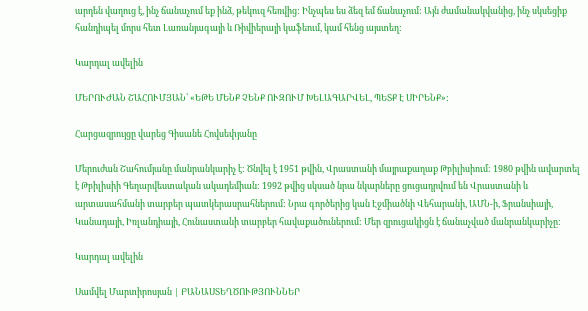արդեն վաղուց է, ինչ ճանաչում եք ինձ, թեկուզ հեռվից: Ինչպես ես ձեզ եմ ճանաչում: Այն ժամանակվանից, ինչ սկսեցիք հանդիպել մորս հետ Լառանյագայի և Ռիվիերայի կաֆեում, կամ հենց այստեղ:

Կարդալ ավելին

ՄԵՐՈՒԺԱՆ ՇԱՀՈՒՄՅԱՆ՝ «ԵԹԵ ՄԵՆՔ ՉԵՆՔ ՈՒԶՈՒՄ ԽԵԼԱԳԱՐՎԵԼ, ՊԵՏՔ Է ՍԻՐԵՆՔ»:

Հարցազրույցը վարեց Գիսանե Հովսեփյանը

Մերուժան Շահումյանը մանրանկարիչ է: Ծնվել է 1951 թվին, Վրաստանի մայրաքաղաք Թբիլիսիում: 1980 թվին ավարտել է Թբիլիսիի Գեղարվեստական ակադեմիան: 1992 թվից սկսած նրա նկարները ցուցադրվում են Վրաստանի և արտասահմանի տարբեր պատկերասրահներում: Նրա գործերից կան Էջմիածնի Վեհարանի, ԱՄՆ-ի, Ֆրանսիայի, Կանադայի, Իռլանդիայի, Հունաստանի տարբեր հավաքածուներում: Մեր զրուցակիցն է ճանաչված մանրանկարիչը:

Կարդալ ավելին

Սամվել Մարտիրոսյան | ԲԱՆԱՍՏԵՂԾՈՒԹՅՈՒՆՆԵՐ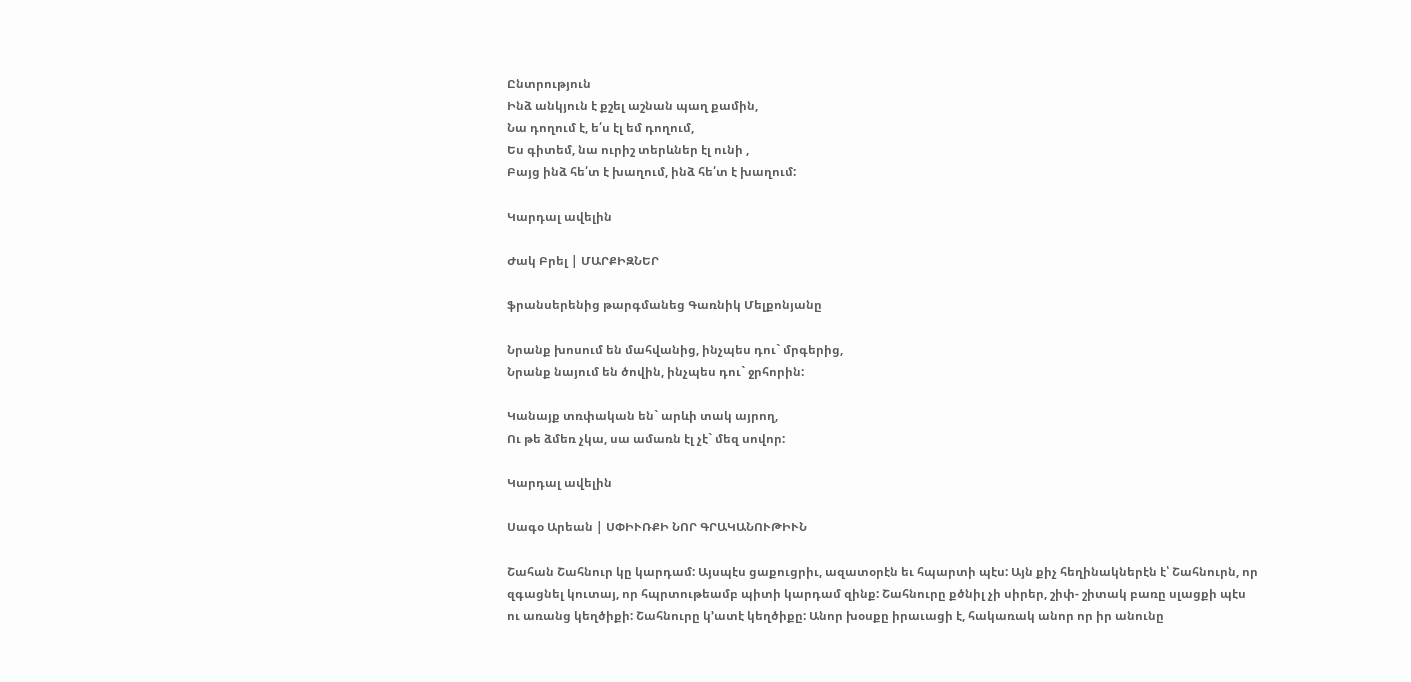Ընտրություն
Ինձ անկյուն է քշել աշնան պաղ քամին,
Նա դողում է, ե՛ս էլ եմ դողում,
Ես գիտեմ, նա ուրիշ տերևներ էլ ունի ,
Բայց ինձ հե՛տ է խաղում, ինձ հե՛տ է խաղում:

Կարդալ ավելին

Ժակ Բրել | ՄԱՐՔԻԶՆԵՐ

ֆրանսերենից թարգմանեց Գառնիկ Մելքոնյանը

Նրանք խոսում են մահվանից, ինչպես դու` մրգերից,
Նրանք նայում են ծովին, ինչպես դու` ջրհորին:

Կանայք տռփական են` արևի տակ այրող,
Ու թե ձմեռ չկա, սա ամառն էլ չէ` մեզ սովոր:

Կարդալ ավելին

Սագօ Արեան | ՍՓԻՒՌՔԻ ՆՈՐ ԳՐԱԿԱՆՈՒԹԻՒՆ

Շահան Շահնուր կը կարդամ: Այսպէս ցաքուցրիւ, ազատօրէն եւ հպարտի պէս: Այն քիչ հեղինակներէն է՝ Շահնուրն, որ զգացնել կուտայ, որ հպրտութեամբ պիտի կարդամ զինք: Շահնուրը քծնիլ չի սիրեր, շիփ- շիտակ բառը սլացքի պէս ու առանց կեղծիքի: Շահնուրը կ’ատէ կեղծիքը: Անոր խօսքը իրաւացի է, հակառակ անոր որ իր անունը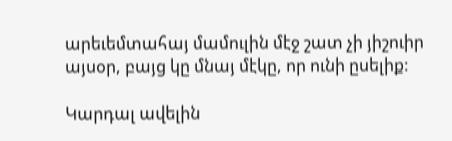արեւեմտահայ մամուլին մէջ շատ չի յիշուիր այսօր, բայց կը մնայ մէկը, որ ունի ըսելիք:

Կարդալ ավելին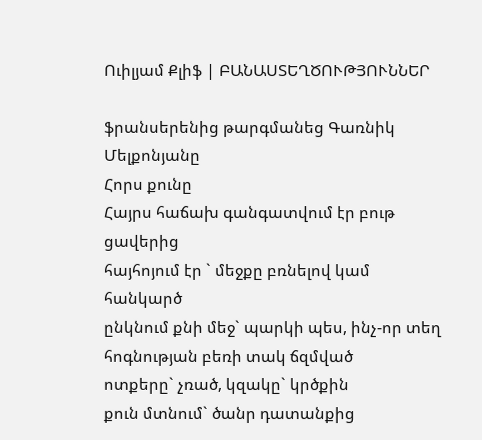Ուիլյամ Քլիֆ | ԲԱՆԱՍՏԵՂԾՈՒԹՅՈՒՆՆԵՐ

ֆրանսերենից թարգմանեց Գառնիկ Մելքոնյանը
Հորս քունը
Հայրս հաճախ գանգատվում էր բութ ցավերից
հայհոյում էր ` մեջքը բռնելով կամ հանկարծ
ընկնում քնի մեջ` պարկի պես, ինչ-որ տեղ
հոգնության բեռի տակ ճզմված
ոտքերը` չռած, կզակը` կրծքին
քուն մտնում` ծանր դատանքից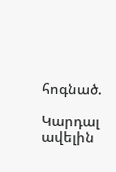հոգնած.

Կարդալ ավելին